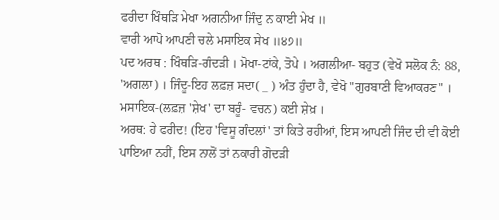ਫਰੀਦਾ ਖਿੰਥੜਿ ਮੇਖਾ ਅਗਨੀਆ ਜਿੰਦੁ ਨ ਕਾਈ ਮੇਖ ॥
ਵਾਰੀ ਆਪੋ ਆਪਣੀ ਚਲੇ ਮਸਾਇਕ ਸੇਖ ॥੪੭॥
ਪਦ ਅਰਥ : ਖਿੰਥੜਿ-ਗੰਦੜੀ । ਮੋਖਾ-ਟਾਂਕੇ, ਤੋਪੇ । ਅਗਲੀਆ- ਬਹੁਤ (ਵੇਖੋ ਸਲੋਕ ਨੰ: 88, 'ਅਗਲਾ) । ਜਿੰਦੂ-ਇਹ ਲਫ਼ਜ਼ ਸਦਾ( _ ) ਅੰਤ ਹੁੰਦਾ ਹੈ, ਵੇਖੋ "ਗੁਰਬਾਣੀ ਵਿਆਕਰਣ" । ਮਸਾਇਕ-(ਲਫ਼ਜ਼ 'ਸ਼ੇਖ' ਦਾ ਬਰੂੰ- ਵਚਨ) ਕਈ ਸ਼ੇਖ਼ ।
ਅਰਥ: ਹੇ ਫਰੀਦ! (ਇਹ 'ਵਿਸੂ ਗੰਦਲਾਂ' ਤਾਂ ਕਿਤੇ ਰਹੀਆਂ, ਇਸ ਆਪਣੀ ਜਿੰਦ ਦੀ ਵੀ ਕੋਈ ਪਾਇਆ ਨਹੀਂ, ਇਸ ਨਾਲੋਂ ਤਾਂ ਨਕਾਰੀ ਗੋਦੜੀ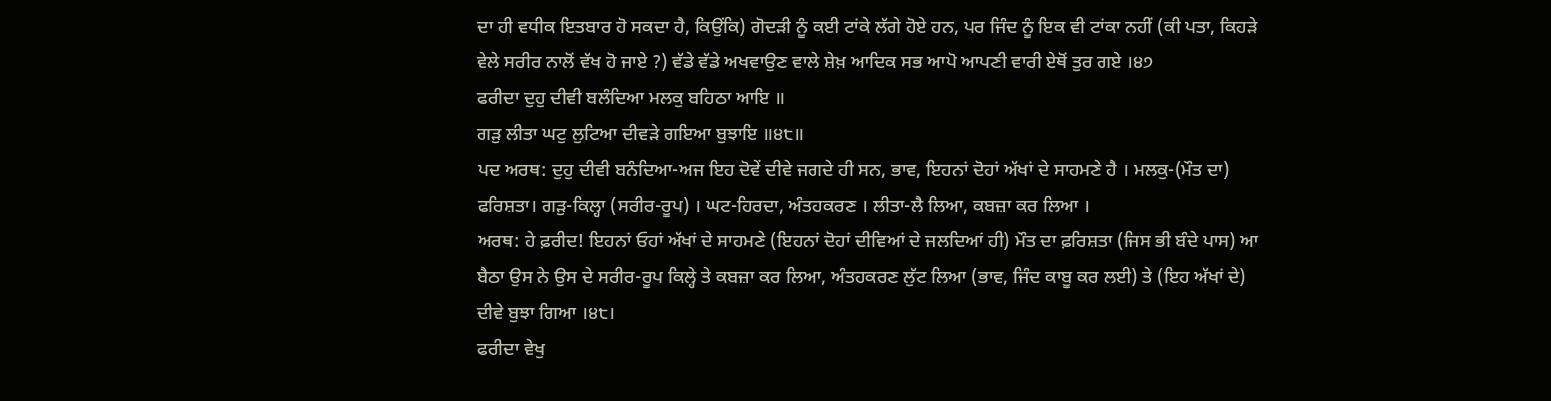ਦਾ ਹੀ ਵਧੀਕ ਇਤਬਾਰ ਹੋ ਸਕਦਾ ਹੈ, ਕਿਉਂਕਿ) ਗੋਦੜੀ ਨੂੰ ਕਈ ਟਾਂਕੇ ਲੱਗੇ ਹੋਏ ਹਨ, ਪਰ ਜਿੰਦ ਨੂੰ ਇਕ ਵੀ ਟਾਂਕਾ ਨਹੀਂ (ਕੀ ਪਤਾ, ਕਿਹੜੇ ਵੇਲੇ ਸਰੀਰ ਨਾਲੋਂ ਵੱਖ ਹੋ ਜਾਏ ?) ਵੱਡੇ ਵੱਡੇ ਅਖਵਾਉਣ ਵਾਲੇ ਸ਼ੇਖ਼ ਆਦਿਕ ਸਭ ਆਪੋ ਆਪਣੀ ਵਾਰੀ ਏਥੋਂ ਤੁਰ ਗਏ ।੪੭
ਫਰੀਦਾ ਦੁਹੁ ਦੀਵੀ ਬਲੰਦਿਆ ਮਲਕੁ ਬਹਿਠਾ ਆਇ ॥
ਗੜੁ ਲੀਤਾ ਘਟੁ ਲੁਟਿਆ ਦੀਵੜੇ ਗਇਆ ਬੁਝਾਇ ॥੪੮॥
ਪਦ ਅਰਥ: ਦੁਹੁ ਦੀਵੀ ਬਨੰਦਿਆ-ਅਜ ਇਹ ਦੋਵੇਂ ਦੀਵੇ ਜਗਦੇ ਹੀ ਸਨ, ਭਾਵ, ਇਹਨਾਂ ਦੋਹਾਂ ਅੱਖਾਂ ਦੇ ਸਾਹਮਣੇ ਹੈ । ਮਲਕੁ-(ਮੌਤ ਦਾ) ਫਰਿਸ਼ਤਾ। ਗੜੁ-ਕਿਲ੍ਹਾ (ਸਰੀਰ-ਰੂਪ) । ਘਟ-ਹਿਰਦਾ, ਅੰਤਹਕਰਣ । ਲੀਤਾ-ਲੈ ਲਿਆ, ਕਬਜ਼ਾ ਕਰ ਲਿਆ ।
ਅਰਥ: ਹੇ ਫ਼ਰੀਦ! ਇਹਨਾਂ ਓਹਾਂ ਅੱਖਾਂ ਦੇ ਸਾਹਮਣੇ (ਇਹਨਾਂ ਦੋਹਾਂ ਦੀਵਿਆਂ ਦੇ ਜਲਦਿਆਂ ਹੀ) ਮੌਤ ਦਾ ਫ਼ਰਿਸ਼ਤਾ (ਜਿਸ ਭੀ ਬੰਦੇ ਪਾਸ) ਆ ਬੈਠਾ ਉਸ ਨੇ ਉਸ ਦੇ ਸਰੀਰ-ਰੂਪ ਕਿਲ੍ਹੇ ਤੇ ਕਬਜ਼ਾ ਕਰ ਲਿਆ, ਅੰਤਹਕਰਣ ਲੁੱਟ ਲਿਆ (ਭਾਵ, ਜਿੰਦ ਕਾਬੂ ਕਰ ਲਈ) ਤੇ (ਇਹ ਅੱਖਾਂ ਦੇ) ਦੀਵੇ ਬੁਝਾ ਗਿਆ ।੪੮।
ਫਰੀਦਾ ਵੇਖੁ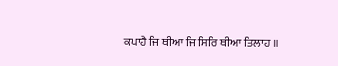ਕਪਾਹੈ ਜਿ ਥੀਆ ਜਿ ਸਿਰਿ ਥੀਆ ਤਿਲਾਹ ॥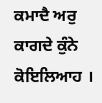ਕਮਾਦੈ ਅਰੁ ਕਾਗਦੇ ਕੁੰਨੇ ਕੋਇਲਿਆਹ ।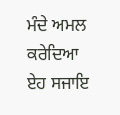ਮੰਦੇ ਅਮਲ ਕਰੇਦਿਆ ਏਹ ਸਜਾਇ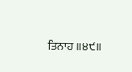ਤਿਨਾਹ ॥੪੯॥